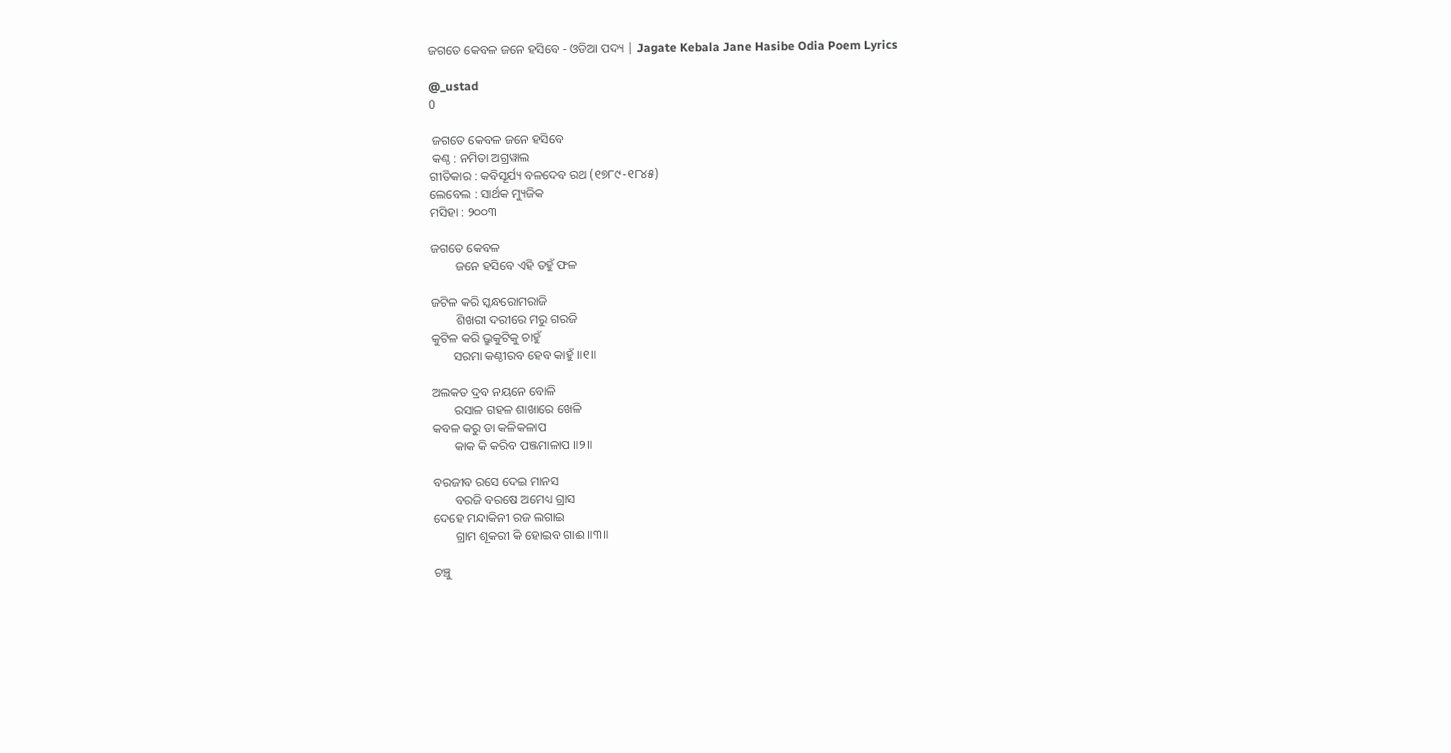ଜଗତେ କେବଳ ଜନେ ହସିବେ - ଓଡିଆ ପଦ୍ୟ | Jagate Kebala Jane Hasibe Odia Poem Lyrics

@_ustad
0

 ଜଗତେ କେବଳ ଜନେ ହସିବେ
 କଣ୍ଠ : ନମିତା ଅଗ୍ରୱାଲ
ଗୀତିକାର : କବିସୂର୍ଯ୍ୟ ବଳଦେବ ରଥ (୧୭୮୯-୧୮୪୫)
ଲେବେଲ : ସାର୍ଥକ ମ୍ୟୁଜିକ
ମସିହା : ୨୦୦୩

ଜଗତେ କେବଳ
        ଜନେ ହସିବେ ଏହି ତହୁଁ ଫଳ

ଜଟିଳ କରି ସ୍କନ୍ଧରୋମରାଜି
        ଶିଖରୀ ଦରୀରେ ମରୁ ଗରଜି
କୁଟିଳ କରି ଭ୍ରୁକୁଟିକୁ ଚାହୁଁ
       ସରମା କଣ୍ଠୀରବ ହେବ କାହୁଁ ॥୧॥

ଅଲକତ ଦ୍ରବ ନୟନେ ବୋଳି
       ରସାଳ ଗହଳ ଶାଖାରେ ଖେଳି
କବଳ କରୁ ତା କଳିକଳାପ
       କାକ କି କରିବ ପଞ୍ଜମାଳାପ ॥୨॥

ବରଜୀବ ରସେ ଦେଇ ମାନସ
       ବରଜି ବରଷେ ଅମେଧ୍ୟ ଗ୍ରାସ
ଦେହେ ମନ୍ଦାକିନୀ ରଜ ଲଗାଇ
       ଗ୍ରାମ ଶୂକରୀ କି ହୋଇବ ଗାଈ ॥୩॥

ଚଞ୍ଚୁ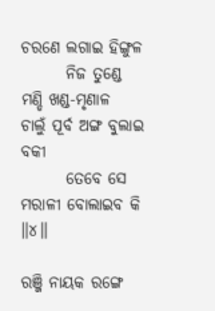ଚରଣେ ଲଗାଇ ହିଙ୍ଗୁଳ
       ନିଜ ତୁଣ୍ଡେ ମଣ୍ଡି ଖଣ୍ଡ-ମୃଣାଳ
ଚାଲୁଁ ପୂର୍ବ ଅଙ୍ଗ ବୁଲାଇ ବକୀ
       ତେବେ ସେ ମରାଳୀ ବୋଲାଇବ କି ॥୪॥

ରଞ୍ଜି ନାୟକ ରଙ୍ଗେ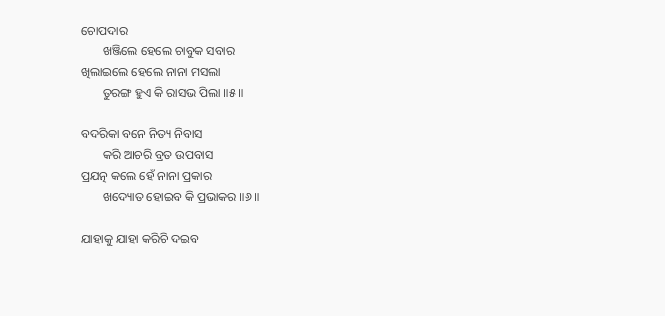ଚୋପଦାର
       ଖଞ୍ଜିଲେ ହେଲେ ଚାବୁକ ସବାର
ଖିଲାଇଲେ ହେଲେ ନାନା ମସଲା
       ତୁରଙ୍ଗ ହୁଏ କି ରାସଭ ପିଲା ॥୫॥

ବଦରିକା ବନେ ନିତ୍ୟ ନିବାସ
       କରି ଆଚରି ବ୍ରତ ଉପବାସ
ପ୍ରଯତ୍ନ କଲେ ହେଁ ନାନା ପ୍ରକାର
       ଖଦ୍ୟୋତ ହୋଇବ କି ପ୍ରଭାକର ॥୬॥

ଯାହାକୁ ଯାହା କରିଚି ଦଇବ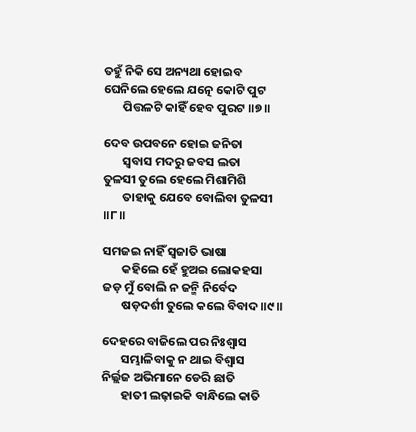ତହୁଁ ନିକି ସେ ଅନ୍ୟଥା ହୋଇବ
ଘେନିଲେ ହେଲେ ଯତ୍ନେ କୋଟି ପୁଟ
       ପିତ୍ତଳଟି କାହିଁ ହେବ ପୁରଟ ॥୭॥

ଦେବ ଉପବନେ ହୋଇ ଜନିତା
       ସ୍ଵବାସ ମଦରୁ ଜବସ ଲତା
ତୁଳସୀ ତୁଲେ ହେଲେ ମିଶାମିଶି
       ତାହାକୁ ଯେବେ ବୋଲିବା ତୁଳସୀ ॥୮॥

ସମଜଇ ନାହିଁ ସ୍ଵଜାତି ଭାଷା
       କହିଲେ ହେଁ ହୁଅଇ ଲୋକହସା
ଜଡ଼ ମୁଁ ବୋଲି ନ ଜନ୍ମି ନିର୍ବେଦ
       ଷଡ଼ଦର୍ଶୀ ତୁଲେ କଲେ ବିବାଦ ॥୯॥

ଦେହରେ ବାଜିଲେ ପର ନିଃଶ୍ଵାସ
       ସମ୍ଭାଳିବାକୁ ନ ଥାଇ ବିଶ୍ଵାସ
ନିର୍ଲ୍ଲଜ ଅଭିମାନେ ଡେରି ଛାତି
       ହାତୀ ଲଢ଼ାଇକି ବାନ୍ଧିଲେ କାତି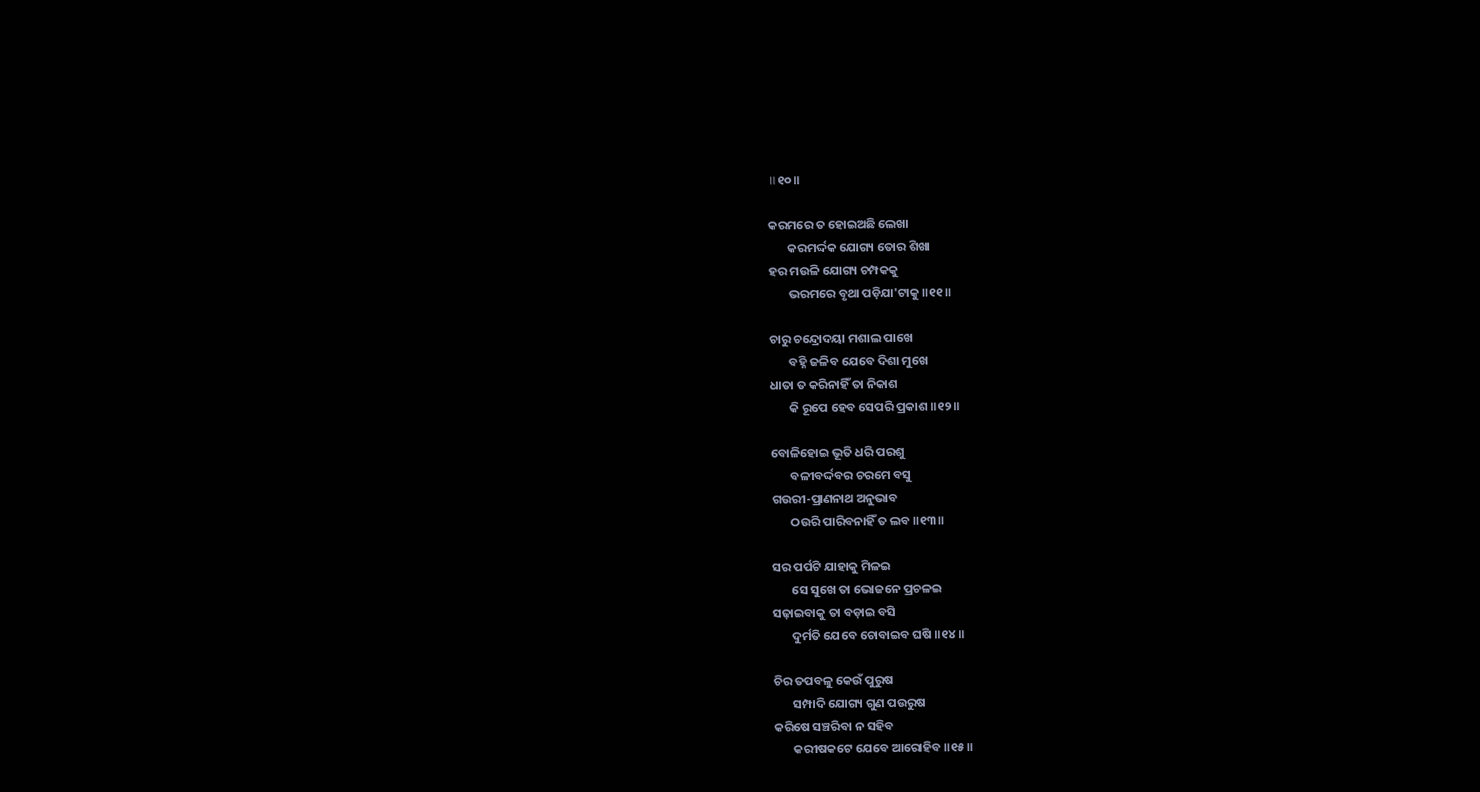॥୧୦॥

କରମରେ ତ ହୋଇଅଛି ଲେଖା
       କରମର୍ଦ୍ଦକ ଯୋଗ୍ୟ ତୋର ଶିଖା
ହର ମଉଳି ଯୋଗ୍ୟ ଚମ୍ପକକୁ
       ଭରମରେ ବୃଥା ପଡ଼ିଯା'ଟାକୁ ॥୧୧॥

ଚାରୁ ଚନ୍ଦ୍ରୋଦୟା ମଶାଲ ପାଖେ
       ବହ୍ନି ଜଳିବ ଯେବେ ଦିଶା ମୁଖେ
ଧାତା ତ କରିନାହିଁ ତା ନିକାଶ
       କି ରୂପେ ହେବ ସେପରି ପ୍ରକାଶ ॥୧୨॥

ବୋଳିହୋଇ ଭୂତି ଧରି ପରଶୁ
       ବଳୀବର୍ଦ୍ଦବର ଚରମେ ବସୁ
ଗଉରୀ-ପ୍ରାଣନାଥ ଅନୁଭାବ
       ଠଉରି ପାରିବନାହିଁ ତ ଲବ ॥୧୩॥

ସର ପର୍ପଟି ଯାହାକୁ ମିଳଇ
       ସେ ସୁଖେ ତା ଭୋଜନେ ପ୍ରଚଳଇ
ସଢ଼ାଇବାକୁ ତା ବଡ଼ାଇ ବସି
       ଦୁର୍ମତି ଯେବେ ଚୋବାଇବ ଘଷି ॥୧୪॥

ଚିର ତପବଳୁ କେଉଁ ପୁରୁଷ
       ସମ୍ପାଦି ଯୋଗ୍ୟ ଗୁଣ ପଉରୁଷ
କରିଷେ ସଞ୍ଚରିବା ନ ସହିବ
       କରୀଷକଟେ ଯେବେ ଆରୋହିବ ॥୧୫॥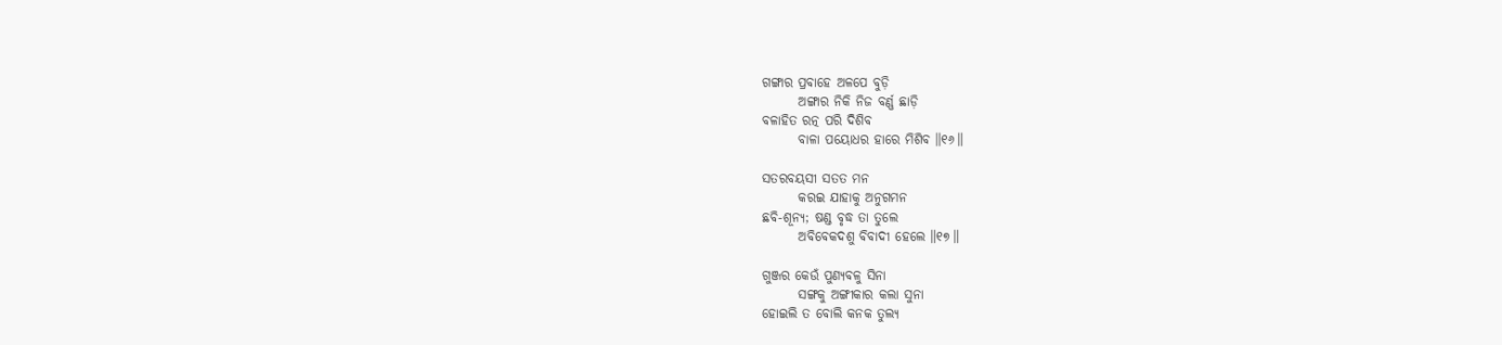ଗଙ୍ଗାର ପ୍ରବାହେ ଅଳପେ ବୁଡ଼ି
       ଅଙ୍ଗାର ନିକି ନିଜ ବର୍ଣ୍ଣ ଛାଡ଼ି
ବଳାହିତ ରତ୍ନ ପରି ଦିଶିବ
       ବାଳା ପୟୋଧର ହାରେ ମିଶିବ ॥୧୬॥

ସତରବୟସୀ ସତତ ମନ
       କରଇ ଯାହାକୁ ଅନୁଗମନ
ଛବି-ଶୂନ୍ୟ; ଷଣ୍ଡ ବୃଦ୍ଧ ତା ତୁଲେ
       ଅବିବେକଦଶୁ ବିବାଦୀ ହେଲେ ॥୧୭॥

ଗୁଞ୍ଜର କେଉଁ ପୁଣ୍ୟବଳୁ ସିନା
       ସଙ୍ଗକୁ ଅଙ୍ଗୀକାର କଲା ସୁନା
ହୋଇଲି ତ ବୋଲି କନକ ତୁଲ୍ୟ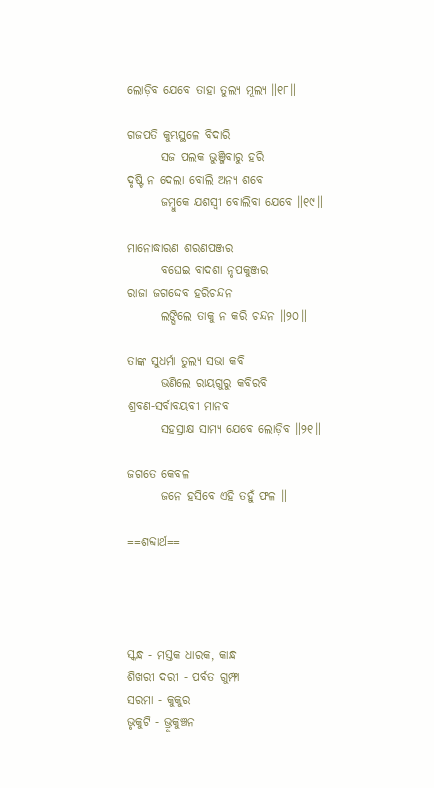ଲୋଡ଼ିବ ଯେବେ ତାହା ତୁଲ୍ୟ ମୂଲ୍ୟ ॥୧୮॥

ଗଜପତି କୁମ୍ଭସ୍ଥଳେ ବିଦାରି
       ସଜ ପଲକ ଭୁଞ୍ଜିବାରୁ ହରି
ଦୃଷ୍ଟି ନ ଦେଲା ବୋଲି ଅନ୍ୟ ଶବେ
       ଜମ୍ବୁକେ ଯଶସ୍ଵୀ ବୋଲିବା ଯେବେ ॥୧୯॥

ମାନୋଦ୍ଧାରଣ ଶରଣପଞ୍ଜର
       ବଘେଇ ବାଦଶା ନୃପକୁଞ୍ଜର
ରାଜା ଜଗଦ୍ଦେବ ହରିଚନ୍ଦନ
       ଲଙ୍ଘିଲେ ତାକୁ ନ କରି ଚନ୍ଦନ ॥୨୦॥

ତାଙ୍କ ସୁଧର୍ମା ତୁଲ୍ୟ ସଭା କବି
       ଭଣିଲେ ରାୟଗୁରୁ କବିରବି
ଶ୍ରବଣ-ସର୍ବାବୟବୀ ମାନବ
       ସହସ୍ରାକ୍ଷ ସାମ୍ୟ ଯେବେ ଲୋଡ଼ିବ ॥୨୧॥

ଜଗତେ କେବଳ
       ଜନେ ହସିବେ ଏହି ତହୁଁ ଫଳ ॥

==ଶବ୍ଦାର୍ଥ==




ସ୍କନ୍ଧ - ମସ୍ତକ ଧାରକ, କାନ୍ଧ
ଶିଖରୀ ଦରୀ - ପର୍ବତ ଗୁମ୍ଫା
ସରମା - କୁକୁର
ଭୃକୁଟି - ଭ୍ରୂକୁଞ୍ଚନ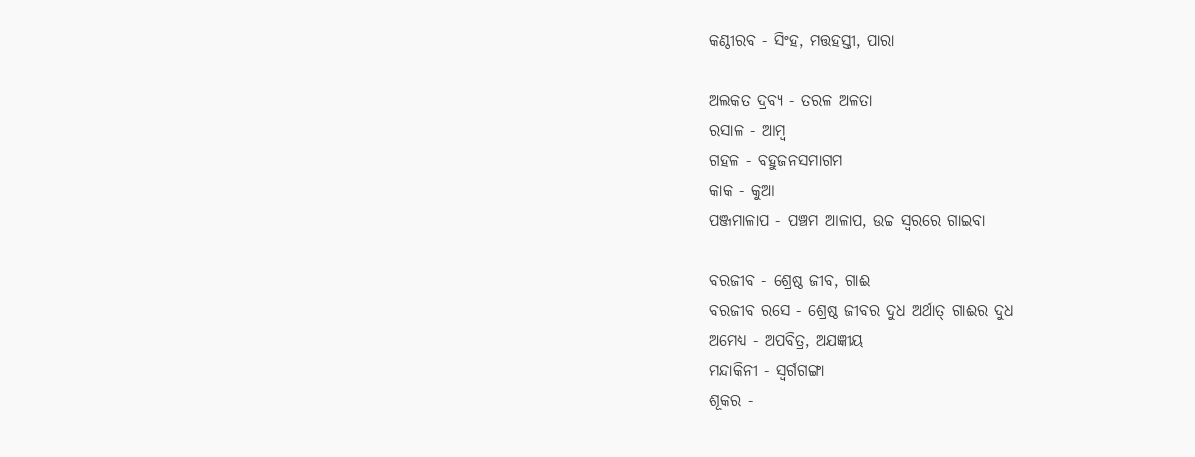କଣ୍ଠୀରବ - ସିଂହ, ମତ୍ତହସ୍ତୀ, ପାରା

ଅଲକତ ଦ୍ରବ୍ୟ - ତରଳ ଅଳତା
ରସାଳ - ଆମ୍ବ
ଗହଳ - ବହୁଜନସମାଗମ
କାକ - କୁଆ
ପଞ୍ଜମାଳାପ - ପଞ୍ଚମ ଆଳାପ, ଉଚ୍ଚ ସ୍ଵରରେ ଗାଇବା

ବରଜୀବ - ଶ୍ରେଷ୍ଠ ଜୀବ, ଗାଈ
ବରଜୀବ ରସେ - ଶ୍ରେଷ୍ଠ ଜୀବର ଦୁଧ ଅର୍ଥାତ୍ ଗାଈର ଦୁଧ
ଅମେଧ୍ୟ - ଅପବିତ୍ର, ଅଯଜ୍ଞୀୟ
ମନ୍ଦାକିନୀ - ସ୍ଵର୍ଗଗଙ୍ଗା
ଶୂକର -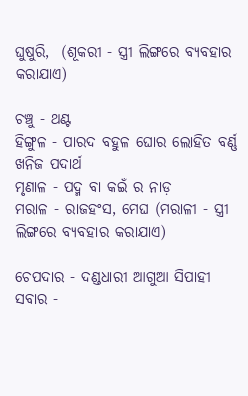ଘୁଷୁରି,  (ଶୂକରୀ - ସ୍ତ୍ରୀ ଲିଙ୍ଗରେ ବ୍ୟବହାର କରାଯାଏ)

ଚଞ୍ଚୁ - ଥଣ୍ଟ
ହିଙ୍ଗୁଳ - ପାରଦ ବହୁଳ ଘୋର ଲୋହିତ ବର୍ଣ୍ଣ ଖନିଜ ପଦାର୍ଥ
ମୃଣାଳ - ପଦ୍ମ ବା କଇଁ ର ନାଡ଼
ମରାଳ - ରାଜହଂସ, ମେଘ (ମରାଳୀ - ସ୍ତ୍ରୀ ଲିଙ୍ଗରେ ବ୍ୟବହାର କରାଯାଏ)

ଚେପଦାର - ଦଣ୍ଡଧାରୀ ଆଗୁଆ ସିପାହୀ
ସବାର -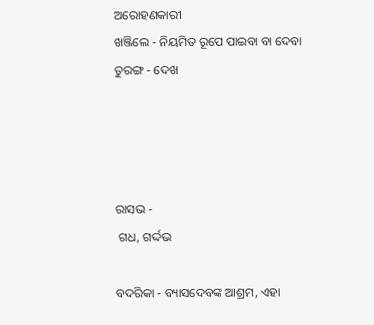ଅରୋହଣକାରୀ
ଖଞ୍ଜିଲେ - ନିୟମିତ ରୂପେ ପାଇବା ବା ଦେବା
ତୁରଙ୍ଗ - ଦେଖ




ରାସଭ -
 ଗଧ, ଗର୍ଦ୍ଦଭ

ବଦରିକା - ବ୍ୟାସଦେବଙ୍କ ଆଶ୍ରମ, ଏହା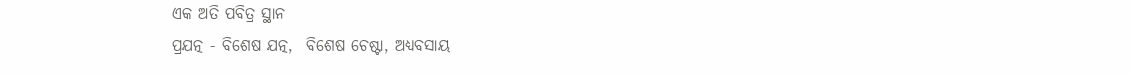ଏକ ଅତି ପବିତ୍ର ସ୍ଥାନ
ପ୍ରଯତ୍ନ - ବିଶେଷ ଯତ୍ନ,  ବିଶେଷ ଚେଷ୍ଟା, ଅଧ୍ୟବସାୟ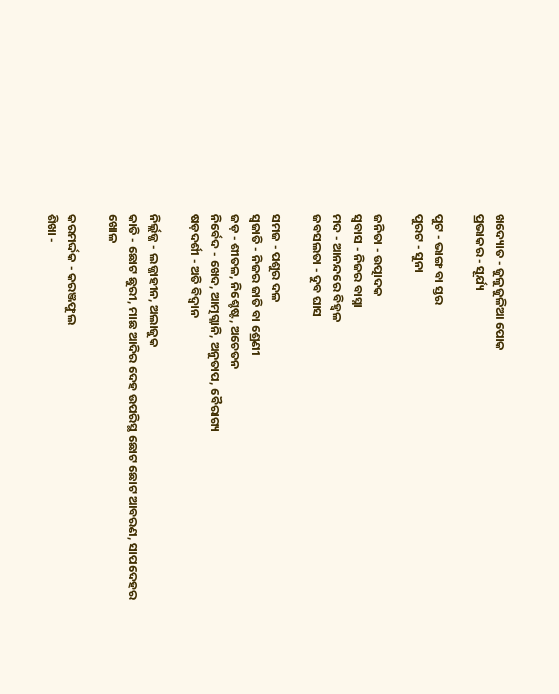ଖଦ୍ୟୋତ - ଜୁଳୁଜୁଳିଆ ପୋକ
ପ୍ରଭାକର - ସୂର୍ଯ୍ୟ

ପୁଟ - ଭାଙ୍ଗ ବା ସ୍ତର
ପୁରଟ - ସୁନା

ଜନିତା - ଉତ୍ପାଦକ
ସ୍ଵବାସ - ନିଜର ବାସ୍ନା
ମଦ - ଆନନ୍ଦରେ ବିହ୍ଵଳ
ଜବସଲତା - ଦୁବ ଘାସ

ସମଜ - ପଶୁର ଦଳ
ସ୍ଵଜାତି - ନିଜର ଜାତି ବା ଶ୍ରେଣୀ
ଜଡ଼ - ଶୀତଳ, ନିଶ୍ଚେଷ୍ଟ, ଅଚେତନ
ନିର୍ବେଦ - ଖେଦ, ଆତ୍ମଗ୍ଳାନି, ଅନୁତାପ, ବୈରାଗ୍ୟ
ଷଡ଼ଦର୍ଶୀ - ଅତି ବିଦ୍ୱାନ

ନିର୍ଲ୍ଲଜ୍ଜ - ଲଜ୍ଜାହୀନ, ଅଲାଜୁକ
କାତି - ଛୋଟ ଛୁରୀ, ମାଛ ଆଦିର ଦେହ ଉପରିସ୍ଥ ଛୋଟ ଛୋଟ ଆବରଣ, ସାପଦେହର ଖୋଳ

କରମର୍ଦ୍ଦକ - କରଞ୍ଜଫୁଲ
ଶିଖା -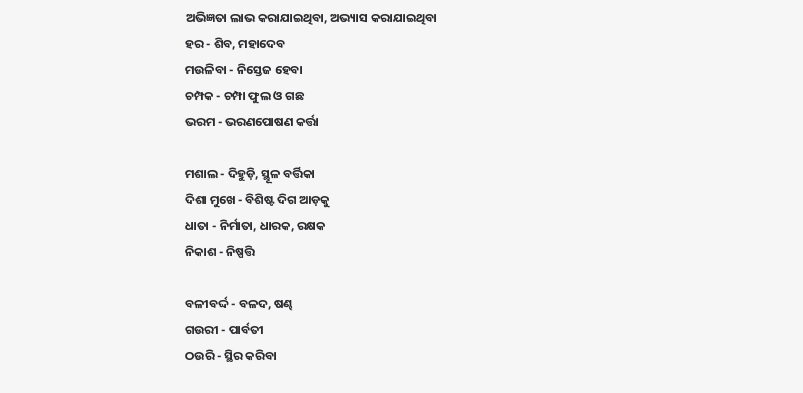ଅଭିଜ୍ଞତା ଲାଭ କରାଯାଇଥିବା, ଅଭ୍ୟାସ କରାଯାଇଥିବା
ହର - ଶିବ, ମହାଦେବ
ମଉଳିବା - ନିସ୍ତେଜ ହେବା
ଚମ୍ପକ - ଚମ୍ପା ଫୁଲ ଓ ଗଛ
ଭରମ - ଭରଣପୋଷଣ କର୍ତ୍ତା

ମଶାଲ - ଦିହୁଡ଼ି, ସ୍ଥୂଳ ବର୍ତ୍ତିକା
ଦିଶା ମୁଖେ - ବିଶିଷ୍ଟ ଦିଗ ଆଡ଼କୁ
ଧାତା - ନିର୍ମାତା, ଧାରକ, ରକ୍ଷକ
ନିକାଶ - ନିଷ୍ପତ୍ତି

ବଳୀବର୍ଦ୍ଦ - ବଳଦ, ଷଣ୍ଢ
ଗଉରୀ - ପାର୍ବତୀ
ଠଉରି - ସ୍ଥିର କରିବା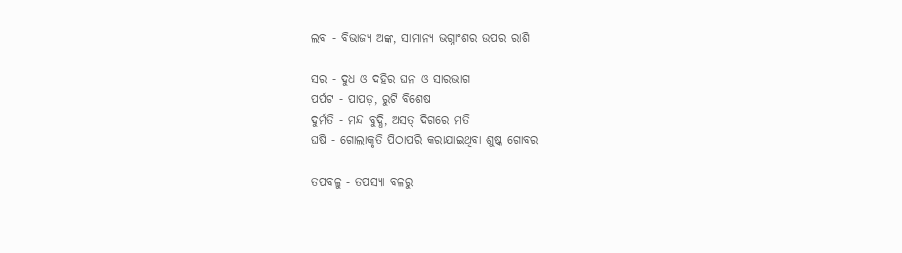ଲବ - ବିଭାଜ୍ୟ ଅଙ୍କ, ସାମାନ୍ୟ ଭଗ୍ନାଂଶର ଉପର ରାଶି

ସର - ଦୁଧ ଓ ଦହିର ଘନ ଓ ସାରଭାଗ
ପର୍ପଟ - ପାପଡ଼, ରୁଟି ବିଶେଷ
ଦୁର୍ମତି - ମନ୍ଦ ବୁଦ୍ଧି, ଅସତ୍ ଦିଗରେ ମତି
ଘଷି - ଗୋଲାକୃତି ପିଠାପରି କରାଯାଇଥିବା ଶୁଷ୍କ ଗୋବର

ତପବଳୁ - ତପସ୍ୟା ବଳରୁ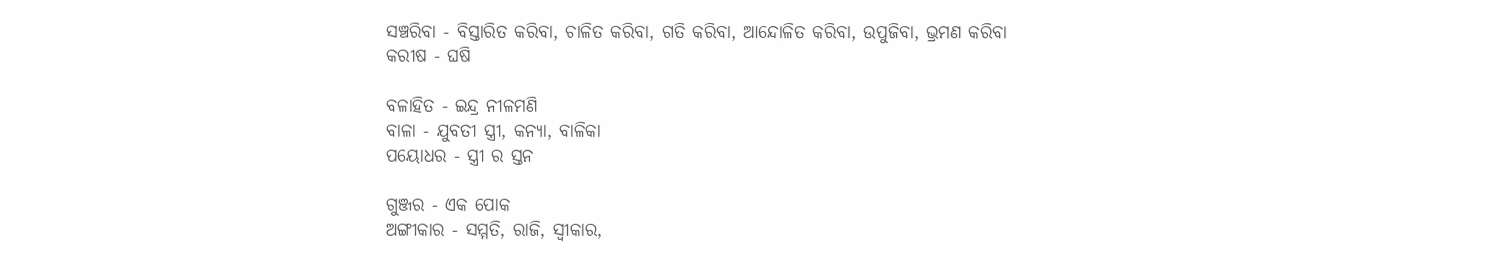ସଞ୍ଚରିବା - ବିସ୍ତାରିତ କରିବା, ଚାଳିତ କରିବା, ଗତି କରିବା, ଆନ୍ଦୋଳିତ କରିବା, ଉପୁଜିବା, ଭ୍ରମଣ କରିବା
କରୀଷ - ଘଷି

ବଳାହିତ - ଇନ୍ଦ୍ର ନୀଳମଣି
ବାଳା - ଯୁବତୀ ସ୍ତ୍ରୀ, କନ୍ୟା, ବାଳିକା
ପୟୋଧର - ସ୍ତ୍ରୀ ର ସ୍ତନ

ଗୁଞ୍ଜର - ଏକ ପୋକ
ଅଙ୍ଗୀକାର - ସମ୍ମତି, ରାଜି, ସ୍ୱୀକାର,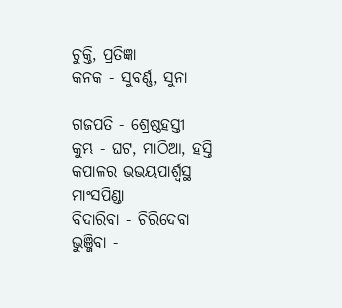ଚୁକ୍ତି, ପ୍ରତିଜ୍ଞା
କନକ - ସୁବର୍ଣ୍ଣ, ସୁନା

ଗଜପତି - ଶ୍ରେଷ୍ଠହସ୍ତୀ
କୁମ୍ଭ - ଘଟ, ମାଠିଆ, ହସ୍ତି କପାଳର ଭଭୟପାର୍ଶ୍ଵସ୍ଥ ମାଂସପିଣ୍ଡା
ବିଦାରିବା - ଚିରିଦେବା
ଭୁଞ୍ଜିବା -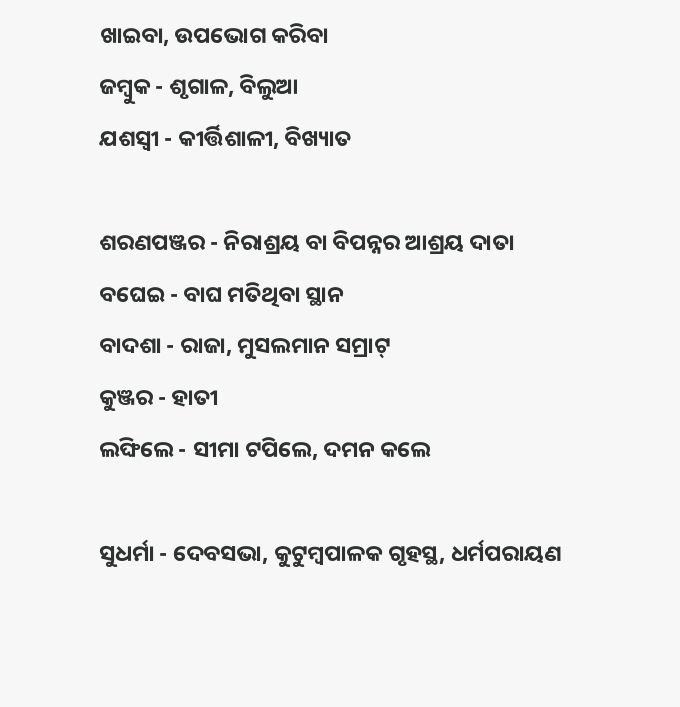ଖାଇବା, ଉପଭୋଗ କରିବା
ଜମ୍ବୁକ - ଶୃଗାଳ, ବିଲୁଆ
ଯଶସ୍ଵୀ - କୀର୍ତ୍ତିଶାଳୀ, ବିଖ୍ୟାତ

ଶରଣପଞ୍ଜର - ନିରାଶ୍ରୟ ବା ବିପନ୍ନର ଆଶ୍ରୟ ଦାତା
ବଘେଇ - ବାଘ ମତିଥିବା ସ୍ଥାନ
ବାଦଶା - ରାଜା, ମୁସଲମାନ ସମ୍ରାଟ୍
କୁଞ୍ଜର - ହାତୀ
ଲଙ୍ଘିଲେ - ସୀମା ଟପିଲେ, ଦମନ କଲେ

ସୁଧର୍ମା - ଦେବସଭା, କୁଟୁମ୍ବପାଳକ ଗୃହସ୍ଥ, ଧର୍ମପରାୟଣ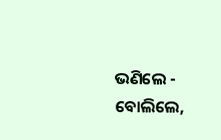ଭଣିଲେ - ବୋଲିଲେ,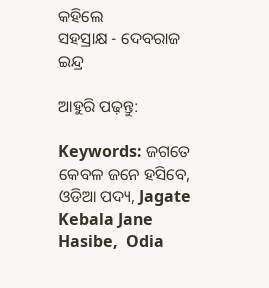କହିଲେ
ସହସ୍ରାକ୍ଷ - ଦେବରାଜ ଇନ୍ଦ୍ର

ଆହୁରି ପଢ଼ନ୍ତୁ:

Keywords: ଜଗତେ କେବଳ ଜନେ ହସିବେ, ଓଡିଆ ପଦ୍ୟ, Jagate Kebala Jane Hasibe,  Odia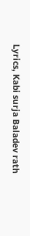Lyrics, Kabi surja Baladev rath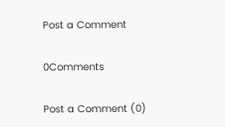Post a Comment

0Comments

Post a Comment (0)